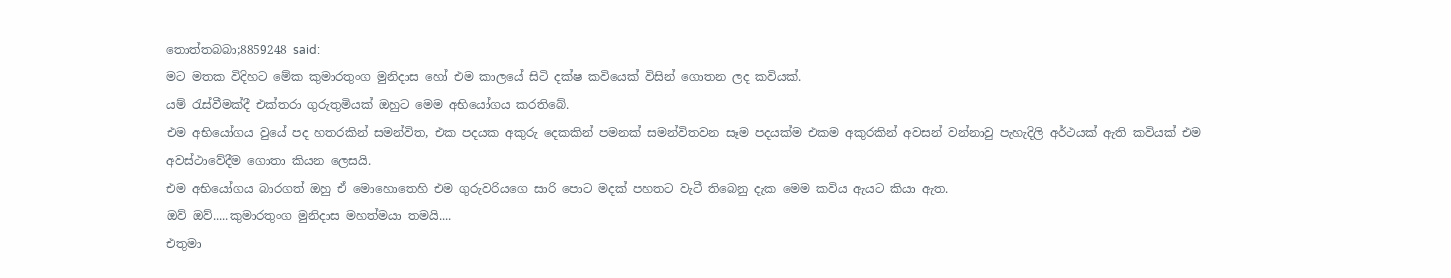තොත්තබබා;8859248 said:
මට මතක විදිහට මේක කුමාරතුංග මුනිදාස හෝ එම කාලයේ සිටි දක්ෂ කවියෙක් විසින් ගොතන ලද කවියක්.
යම් රැස්වීමක්දී එක්තරා ගුරුතුමියක් ඔහුට මෙම අභියෝගය කරතිබේ.
එම අභියෝගය වුයේ පද හතරකින් සමන්විත, එක පදයක අකුරු දෙකකින් පමනක් සමන්විතවන සෑම පදයක්ම එකම අකුරකින් අවසන් වන්නාවු පැහැදිලි අර්ථයක් ඇති කවියක් එම අවස්ථාවේදීම ගොතා කියන ලෙසයි.
එම අභියෝගය බාරගත් ඔහු ඒ මොහොතෙහි එම ගුරුවරියගෙ සාරි පොට මදක් පහතට වැටී තිබෙනු දැක මෙම කවිය ඇයට කියා ඇත.
ඔව් ඔව්.....කුමාරතුංග මුනිදාස මහත්මයා තමයි....
එතුමා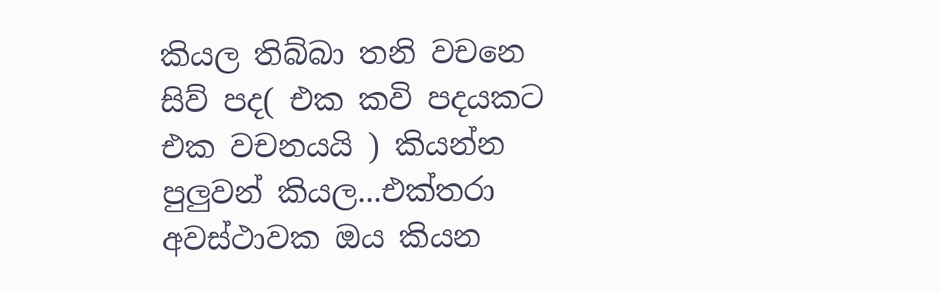කියල තිබ්බා තනි වචනෙ සිව් පද( එක කවි පදයකට එක වචනයයි ) කියන්න පුලුවන් කියල...එක්තරා අවස්ථාවක ඔය කියන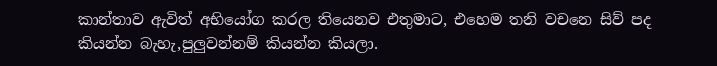කාන්තාව ඇවිත් අභියෝග කරල තියෙනව එතුමාට, එහෙම තනි වචනෙ සිව් පද කියන්න බැහැ,පුලුවන්නම් කියන්න කියලා.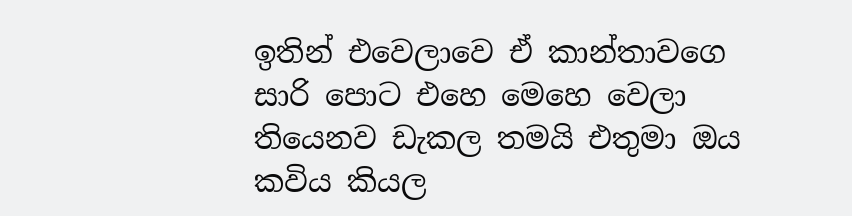ඉතින් එවෙලාවෙ ඒ කාන්තාවගෙ සාරි පොට එහෙ මෙහෙ වෙලා තියෙනව ඩැකල තමයි එතුමා ඔය කවිය කියල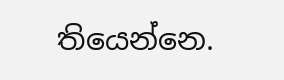තියෙන්නෙ.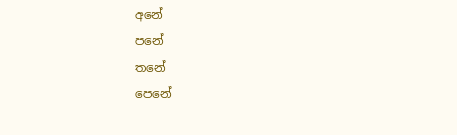අනේ
පනේ
තනේ
පෙනේ